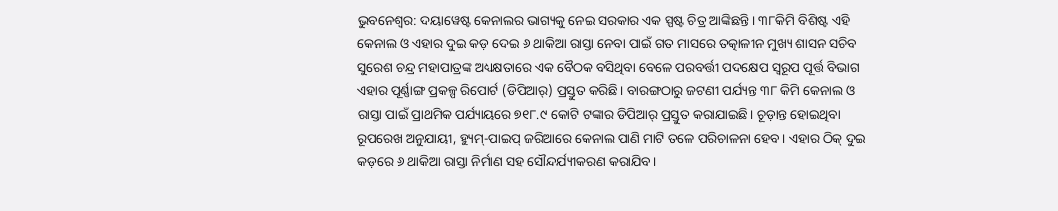ଭୁବନେଶ୍ବର: ଦୟାୱେଷ୍ଟ କେନାଲର ଭାଗ୍ୟକୁ ନେଇ ସରକାର ଏକ ସ୍ପଷ୍ଟ ଚିତ୍ର ଆଙ୍କିଛନ୍ତି। ୩୮କିମି ବିଶିଷ୍ଟ ଏହି କେନାଲ ଓ ଏହାର ଦୁଇ କଡ଼ ଦେଇ ୬ ଥାକିଆ ରାସ୍ତା ନେବା ପାଇଁ ଗତ ମାସରେ ତତ୍କାଳୀନ ମୁଖ୍ୟ ଶାସନ ସଚିବ ସୁରେଶ ଚନ୍ଦ୍ର ମହାପାତ୍ରଙ୍କ ଅଧ୍ୟକ୍ଷତାରେ ଏକ ବୈଠକ ବସିଥିବା ବେଳେ ପରବର୍ତ୍ତୀ ପଦକ୍ଷେପ ସ୍ବରୂପ ପୂର୍ତ୍ତ ବିଭାଗ ଏହାର ପୂର୍ଣ୍ଣାଙ୍ଗ ପ୍ରକଳ୍ପ ରିପୋର୍ଟ (ଡିପିଆର୍) ପ୍ରସ୍ତୁତ କରିଛି। ବାରଙ୍ଗଠାରୁ ଜଟଣୀ ପର୍ଯ୍ୟନ୍ତ ୩୮ କିମି କେନାଲ ଓ ରାସ୍ତା ପାଇଁ ପ୍ରାଥମିକ ପର୍ଯ୍ୟାୟରେ ୭୧୮.୯ କୋଟି ଟଙ୍କାର ଡିପିଆର୍ ପ୍ରସ୍ତୁତ କରାଯାଇଛି। ଚୂଡ଼ାନ୍ତ ହୋଇଥିବା ରୂପରେଖ ଅନୁଯାୟୀ, ହ୍ୟୁମ୍-ପାଇପ୍ ଜରିଆରେ କେନାଲ ପାଣି ମାଟି ତଳେ ପରିଚାଳନା ହେବ। ଏହାର ଠିକ୍ ଦୁଇ କଡ଼ରେ ୬ ଥାକିଆ ରାସ୍ତା ନିର୍ମାଣ ସହ ସୌନ୍ଦର୍ଯ୍ୟୀକରଣ କରାଯିବ।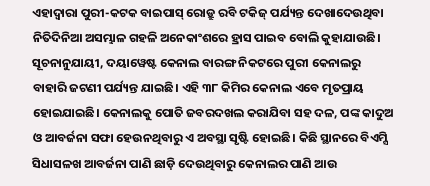ଏହାଦ୍ବାରା ପୁରୀ-କଟକ ବାଇପାସ୍ ରୋଡ୍ରୁ ରବି ଟକିଜ୍ ପର୍ଯ୍ୟନ୍ତ ଦେଖାଦେଉଥିବା ନିତିଦିନିଆ ଅସମ୍ଭାଳ ଗହଳି ଅନେକାଂଶରେ ହ୍ରାସ ପାଇବ ବୋଲି କୁହାଯାଉଛି।
ସୂଚନାନୁଯାୟୀ, ଦୟାୱେଷ୍ଟ କେନାଲ ବାରଙ୍ଗ ନିକଟରେ ପୁରୀ କେନାଲରୁ ବାହାରି ଜଟଣୀ ପର୍ଯ୍ୟନ୍ତ ଯାଇଛି। ଏହି ୩୮ କିମିର କେନାଲ ଏବେ ମୃତପ୍ରାୟ ହୋଇଯାଇଛି। କେନାଲକୁ ପୋତି ଜବରଦଖଲ କରାଯିବା ସହ ଦଳ, ପଙ୍କ କାଦୁଅ ଓ ଆବର୍ଜନା ସଫା ହେଉନଥିବାରୁ ଏ ଅବସ୍ଥା ସୃଷ୍ଟି ହୋଇଛି। କିଛି ସ୍ଥାନରେ ବିଏମ୍ସି ସିଧାସଳଖ ଆବର୍ଜନା ପାଣି ଛାଡ଼ି ଦେଉଥିବାରୁ କେନାଲର ପାଣି ଆଉ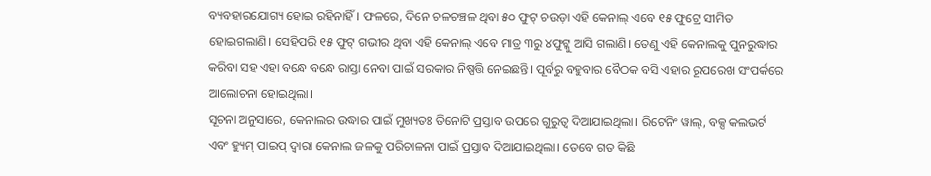ବ୍ୟବହାରଯୋଗ୍ୟ ହୋଇ ରହିନାହିଁ। ଫଳରେ, ଦିନେ ଚଳଚଞ୍ଚଳ ଥିବା ୫୦ ଫୁଟ୍ ଚଉଡ଼ା ଏହି କେନାଲ୍ ଏବେ ୧୫ ଫୁଟ୍ରେ ସୀମିତ ହୋଇଗଲାଣି। ସେହିପରି ୧୫ ଫୁଟ୍ ଗଭୀର ଥିବା ଏହି କେନାଲ୍ ଏବେ ମାତ୍ର ୩ରୁ ୪ଫୁଟ୍କୁ ଆସି ଗଲାଣି। ତେଣୁ ଏହି କେନାଲକୁ ପୁନରୁଦ୍ଧାର କରିବା ସହ ଏହା ବନ୍ଧେ ବନ୍ଧେ ରାସ୍ତା ନେବା ପାଇଁ ସରକାର ନିଷ୍ପତ୍ତି ନେଇଛନ୍ତି। ପୂର୍ବରୁ ବହୁବାର ବୈଠକ ବସି ଏହାର ରୂପରେଖ ସଂପର୍କରେ ଆଲୋଚନା ହୋଇଥିଲା।
ସୂଚନା ଅନୁସାରେ, କେନାଲର ଉଦ୍ଧାର ପାଇଁ ମୁଖ୍ୟତଃ ତିନୋଟି ପ୍ରସ୍ତାବ ଉପରେ ଗୁରୁତ୍ବ ଦିଆଯାଇଥିଲା। ରିଟେନିଂ ୱାଲ୍, ବକ୍ସ କଲଭର୍ଟ ଏବଂ ହ୍ୟୁମ୍ ପାଇପ୍ ଦ୍ବାରା କେନାଲ ଜଳକୁ ପରିଚାଳନା ପାଇଁ ପ୍ରସ୍ତାବ ଦିଆଯାଇଥିଲା। ତେବେ ଗତ କିଛି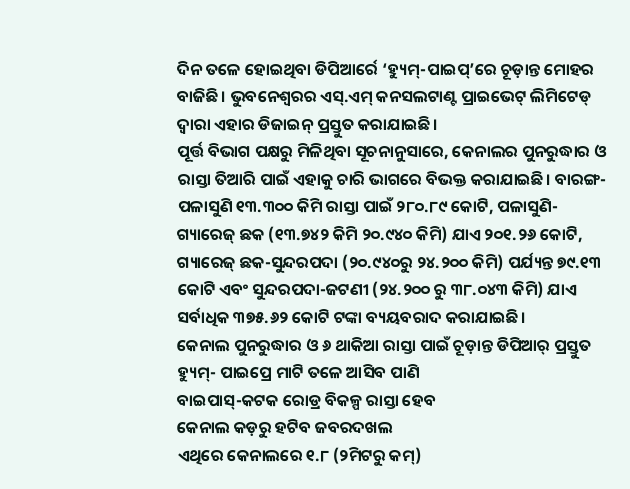ଦିନ ତଳେ ହୋଇଥିବା ଡିପିଆର୍ରେ ‘ହ୍ୟୁମ୍-ପାଇପ୍’ରେ ଚୂଡ଼ାନ୍ତ ମୋହର ବାଜିଛି। ଭୁବନେଶ୍ବରର ଏସ୍.ଏମ୍ କନସଲଟାଣ୍ଟ ପ୍ରାଇଭେଟ୍ ଲିମିଟେଡ୍ ଦ୍ବାରା ଏହାର ଡିଜାଇନ୍ ପ୍ରସ୍ତୁତ କରାଯାଇଛି।
ପୂର୍ତ୍ତ ବିଭାଗ ପକ୍ଷରୁ ମିଳିଥିବା ସୂଚନାନୁସାରେ, କେନାଲର ପୁନରୁଦ୍ଧାର ଓ ରାସ୍ତା ତିଆରି ପାଇଁ ଏହାକୁ ଚାରି ଭାଗରେ ବିଭକ୍ତ କରାଯାଇଛି। ବାରଙ୍ଗ-ପଳାସୁଣି ୧୩.୩୦୦ କିମି ରାସ୍ତା ପାଇଁ ୨୮୦.୮୯ କୋଟି, ପଳାସୁଣି-ଗ୍ୟାରେଜ୍ ଛକ (୧୩.୭୪୨ କିମି ୨୦.୯୪୦ କିମି) ଯାଏ ୨୦୧.୨୬ କୋଟି, ଗ୍ୟାରେଜ୍ ଛକ-ସୁନ୍ଦରପଦା (୨୦.୯୪୦ରୁ ୨୪.୨୦୦ କିମି) ପର୍ଯ୍ୟନ୍ତ ୭୯.୧୩ କୋଟି ଏବଂ ସୁନ୍ଦରପଦା-ଜଟଣୀ (୨୪.୨୦୦ ରୁ ୩୮.୦୪୩ କିମି) ଯାଏ ସର୍ବାଧିକ ୩୭୫.୬୨ କୋଟି ଟଙ୍କା ବ୍ୟୟବରାଦ କରାଯାଇଛି।
କେନାଲ ପୁନରୁଦ୍ଧାର ଓ ୬ ଥାକିଆ ରାସ୍ତା ପାଇଁ ଚୂଡ଼ାନ୍ତ ଡିପିଆର୍ ପ୍ରସ୍ତୁତ
ହ୍ୟୁମ୍- ପାଇପ୍ରେ ମାଟି ତଳେ ଆସିବ ପାଣି
ବାଇପାସ୍-କଟକ ରୋଡ୍ର ବିକଳ୍ପ ରାସ୍ତା ହେବ
କେନାଲ କଡ଼ରୁ ହଟିବ ଜବରଦଖଲ
ଏଥିରେ କେନାଲରେ ୧.୮ (୨ମିଟରୁ କମ୍)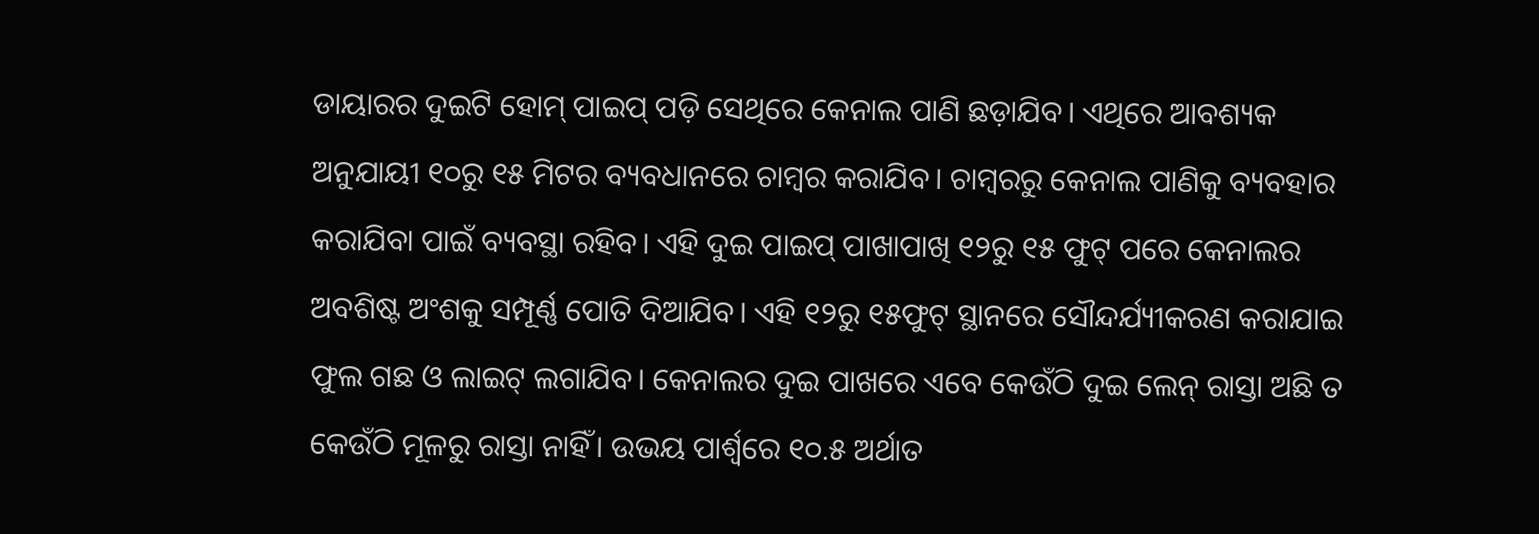ଡାୟାରର ଦୁଇଟି ହୋମ୍ ପାଇପ୍ ପଡ଼ି ସେଥିରେ କେନାଲ ପାଣି ଛଡ଼ାଯିବ। ଏଥିରେ ଆବଶ୍ୟକ ଅନୁଯାୟୀ ୧୦ରୁ ୧୫ ମିଟର ବ୍ୟବଧାନରେ ଚାମ୍ବର କରାଯିବ। ଚାମ୍ବରରୁ କେନାଲ ପାଣିକୁ ବ୍ୟବହାର କରାଯିବା ପାଇଁ ବ୍ୟବସ୍ଥା ରହିବ। ଏହି ଦୁଇ ପାଇପ୍ ପାଖାପାଖି ୧୨ରୁ ୧୫ ଫୁଟ୍ ପରେ କେନାଲର ଅବଶିଷ୍ଟ ଅଂଶକୁ ସମ୍ପୂର୍ଣ୍ଣ ପୋତି ଦିଆଯିବ। ଏହି ୧୨ରୁ ୧୫ଫୁଟ୍ ସ୍ଥାନରେ ସୌନ୍ଦର୍ଯ୍ୟୀକରଣ କରାଯାଇ ଫୁଲ ଗଛ ଓ ଲାଇଟ୍ ଲଗାଯିବ। କେନାଲର ଦୁଇ ପାଖରେ ଏବେ କେଉଁଠି ଦୁଇ ଲେନ୍ ରାସ୍ତା ଅଛି ତ କେଉଁଠି ମୂଳରୁ ରାସ୍ତା ନାହିଁ। ଉଭୟ ପାର୍ଶ୍ବରେ ୧୦.୫ ଅର୍ଥାତ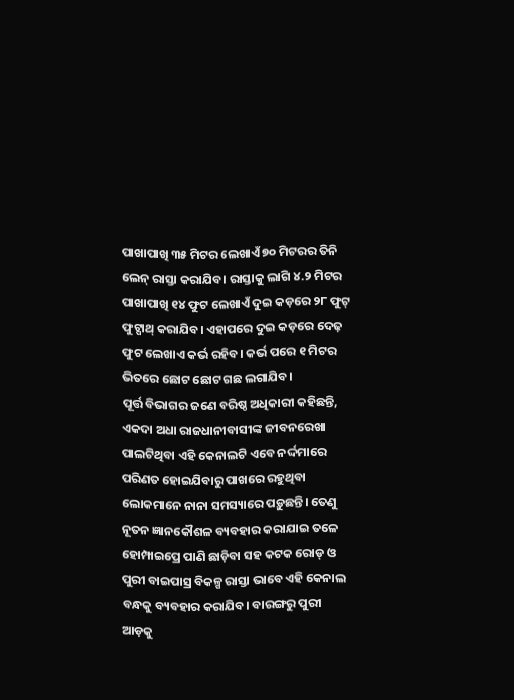ପାଖାପାଖି ୩୫ ମିଟର ଲେଖାଏଁ ୭୦ ମିଟରର ତିନି ଲେନ୍ ରାସ୍ତା କରାଯିବ। ରାସ୍ତାକୁ ଲାଗି ୪.୨ ମିଟର ପାଖାପାଖି ୧୪ ଫୁଟ ଲେଖାଏଁ ଦୁଇ କଡ଼ରେ ୨୮ ଫୁଟ୍ ଫୁଟ୍ପାଥ୍ କରାଯିବ। ଏହାପରେ ଦୁଇ କଡ଼ରେ ଦେଢ଼ ଫୁଟ ଲେଖାଏ କର୍ଭ ରହିବ। କର୍ଭ ପରେ ୧ ମିଟର ଭିତରେ ଛୋଟ ଛୋଟ ଗଛ ଲଗାଯିବ।
ପୂର୍ତ୍ତ ବିଭାଗର ଜଣେ ବରିଷ୍ଠ ଅଧିକାରୀ କହିଛନ୍ତି, ଏକଦା ଅଧା ରାଜଧାନୀବାସୀଙ୍କ ଜୀବନରେଖା ପାଲଟିଥିବା ଏହି କେନାଲଟି ଏବେ ନର୍ଦ୍ଦମାରେ ପରିଣତ ହୋଇଯିବାରୁ ପାଖରେ ରହୁଥିବା ଲୋକମାନେ ନାନା ସମସ୍ୟାରେ ପଡ଼ୁଛନ୍ତି। ତେଣୁ ନୂତନ ଜ୍ଞାନକୌଶଳ ବ୍ୟବହାର କରାଯାଇ ତଳେ ହୋମ୍ପାଇପ୍ରେ ପାଣି ଛାଡ଼ିବା ସହ କଟକ ରୋଡ୍ ଓ ପୁରୀ ବାଇପାସ୍ର ବିକଳ୍ପ ରାସ୍ତା ଭାବେ ଏହି କେନାଲ ବନ୍ଧକୁ ବ୍ୟବହାର କରାଯିବ। ବାରଙ୍ଗରୁ ପୁରୀ ଆଡ଼କୁ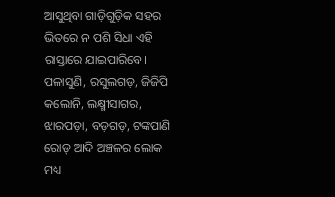ଆସୁଥିବା ଗାଡ଼ିଗୁଡ଼ିକ ସହର ଭିତରେ ନ ପଶି ସିଧା ଏହି ରାସ୍ତାରେ ଯାଇପାରିବେ।
ପଳାସୁଣି, ରସୁଲଗଡ଼, ଜିଜିପି କଲୋନି, ଲକ୍ଷ୍ମୀସାଗର, ଝାରପଡ଼ା, ବଡ଼ଗଡ଼, ଟଙ୍କପାଣି ରୋଡ୍ ଆଦି ଅଞ୍ଚଳର ଲୋକ ମଧ୍ୟ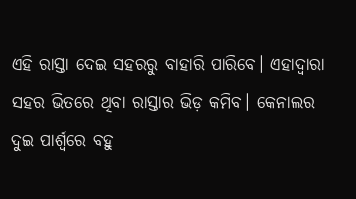ଏହି ରାସ୍ତା ଦେଇ ସହରରୁ ବାହାରି ପାରିବେ। ଏହାଦ୍ବାରା ସହର ଭିତରେ ଥିବା ରାସ୍ତାର ଭିଡ଼ କମିବ। କେନାଲର ଦୁଇ ପାର୍ଶ୍ବରେ ବହୁ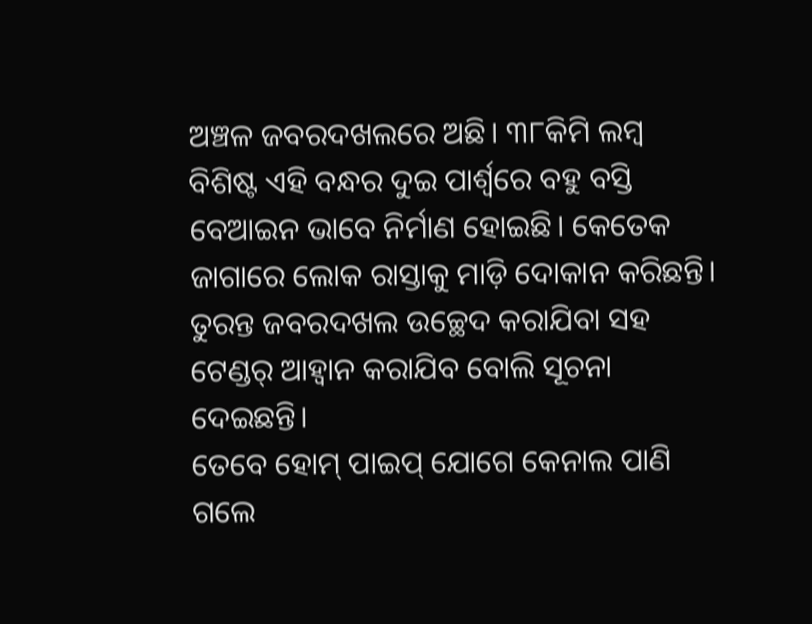ଅଞ୍ଚଳ ଜବରଦଖଲରେ ଅଛି। ୩୮କିମି ଲମ୍ବ ବିଶିଷ୍ଟ ଏହି ବନ୍ଧର ଦୁଇ ପାର୍ଶ୍ବରେ ବହୁ ବସ୍ତି ବେଆଇନ ଭାବେ ନିର୍ମାଣ ହୋଇଛି। କେତେକ ଜାଗାରେ ଲୋକ ରାସ୍ତାକୁ ମାଡ଼ି ଦୋକାନ କରିଛନ୍ତି। ତୁରନ୍ତ ଜବରଦଖଲ ଉଚ୍ଛେଦ କରାଯିବା ସହ ଟେଣ୍ଡର୍ ଆହ୍ବାନ କରାଯିବ ବୋଲି ସୂଚନା ଦେଇଛନ୍ତି।
ତେବେ ହୋମ୍ ପାଇପ୍ ଯୋଗେ କେନାଲ ପାଣି ଗଲେ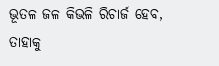ଭୂତଳ ଜଳ କିଭଳି ରିଚାର୍ଜ ହେବ, ତାହାକୁ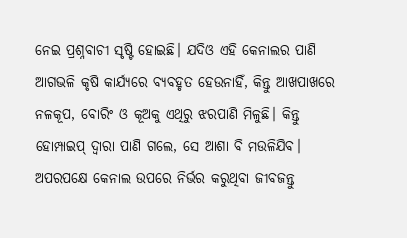ନେଇ ପ୍ରଶ୍ନବାଚୀ ସୃଷ୍ଟି ହୋଇଛି। ଯଦିଓ ଏହି କେନାଲର ପାଣି ଆଗଭଳି କୃଷି କାର୍ଯ୍ୟରେ ବ୍ୟବହୃତ ହେଉନାହିଁ, କିନ୍ତୁ ଆଖପାଖରେ ନଳକୂପ, ବୋରିଂ ଓ କୂଅକୁ ଏଥିରୁ ଝରପାଣି ମିଳୁଛି। କିନ୍ତୁ ହୋମ୍ପାଇପ୍ ଦ୍ବାରା ପାଣି ଗଲେ, ସେ ଆଶା ବି ମଉଳିଯିବ। ଅପରପକ୍ଷେ କେନାଲ ଉପରେ ନିର୍ଭର କରୁଥିବା ଜୀବଜନ୍ତୁ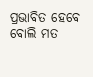ପ୍ରଭାବିତ ହେବେ ବୋଲି ମତ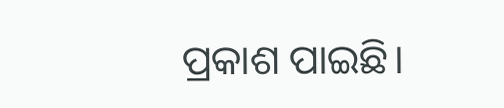ପ୍ରକାଶ ପାଇଛି।